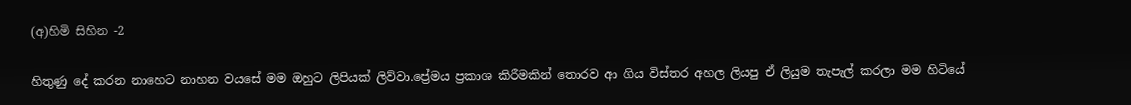(අ)හිමි සිහින -2

හිතුණු දේ කරන නාහෙට නාහන වයසේ මම ඔහුට ලිපියක් ලිව්වා.ප්‍රේමය ප්‍රකාශ කිරීමකින් තොරව ආ ගිය විස්තර අහල ලියපු ඒ ලියුම තැපැල් කරලා මම හිටියේ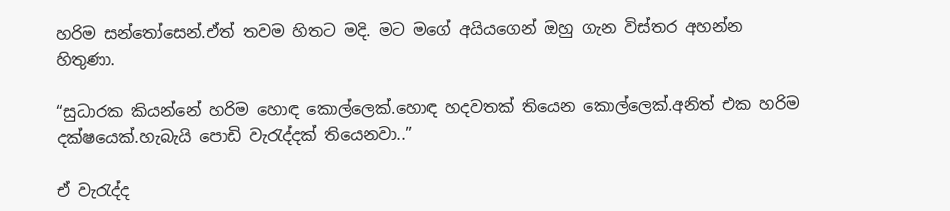හරිම සන්තෝසෙන්.ඒත් තවම හිතට මදි. මට මගේ අයියගෙන් ඔහු ගැන විස්තර අහන්න හිතුණා.

“සුධාරක කියන්නේ හරිම හොඳ කොල්ලෙක්.හොඳ හදවතක් තියෙන කොල්ලෙක්.අනිත් එක හරිම දක්ෂයෙක්.හැබැයි පොඩි වැරැද්දක් තියෙනවා..”

ඒ වැරැද්ද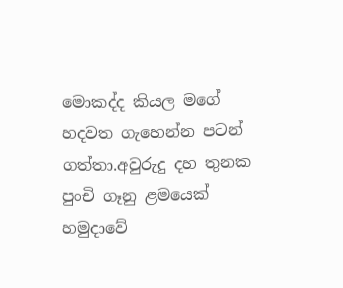මොකද්ද කියල මගේ හදවත ගැහෙන්න පටන් ගත්තා.අවුරුදු දහ තුනක පුංචි ගෑනු ළමයෙක් හමුදාවේ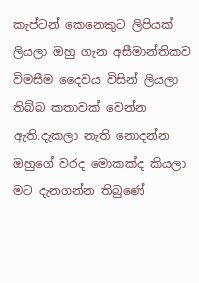කැප්ටන් කෙනෙකුට ලිපියක් ලියලා ඔහු ගැන අසීමාන්තිකව විමසීම දෛවය විසින් ලියලා තිබ්බ කතාවක් වෙන්න ඇති.දැකලා නැති නොදන්න ඔහුගේ වරද මොකක්ද කියලා මට දැනගන්න තිබුණේ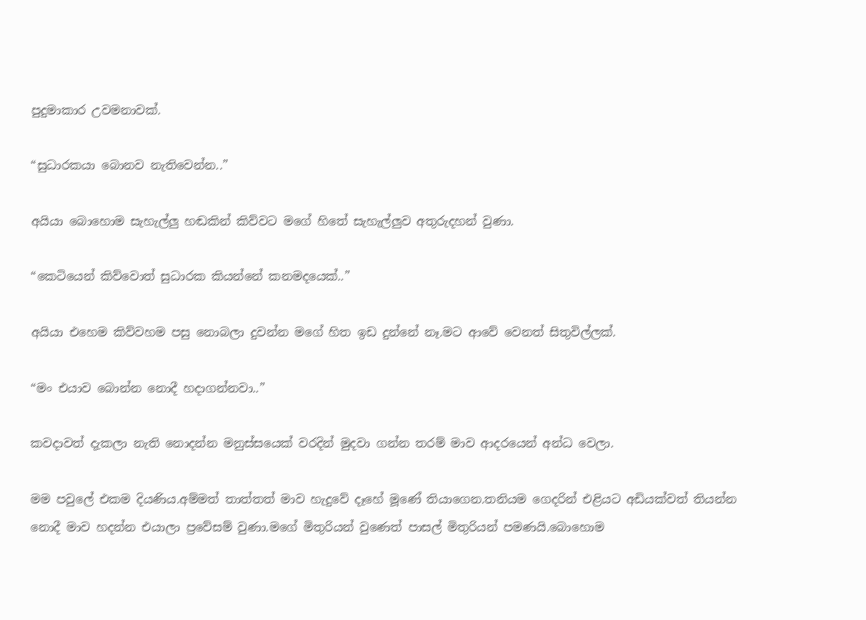පුදුමාකාර උවමනාවක්.

“සුධාරකයා බොනව නැතිවෙන්න..”

අයියා බොහොම සැහැල්ලු හඬකින් කිව්වට මගේ හිතේ සැහැල්ලුව අතුරුදහන් වුණා.

“කෙටියෙන් කිව්වොත් සුධාරක කියන්නේ කනමදයෙක්..”

අයියා එහෙම කිව්වහම පසු නොබලා දුවන්න මගේ හිත ඉඩ දුන්නේ නෑ.මට ආවේ වෙනත් සිතුවිල්ලක්.

“මං එයාව බොන්න නොදී හදාගන්නවා..”

කවදාවත් දැකලා නැති නොදන්න මනුස්සයෙක් වරදින් මුදවා ගන්න තරම් මාව ආදරයෙන් අන්ධ වෙලා.

මම පවුලේ එකම දියණිය.අම්මත් තාත්තත් මාව හැදුවේ දෑහේ මූණේ තියාගෙන.තනියම ගෙදරින් එළියට අඩියක්වත් තියන්න නොදී මාව හදන්න එයාලා ප්‍රවේසම් වුණා.මගේ මිතුරියන් වුණෙත් පාසල් මිතුරියන් පමණයි.බොහොම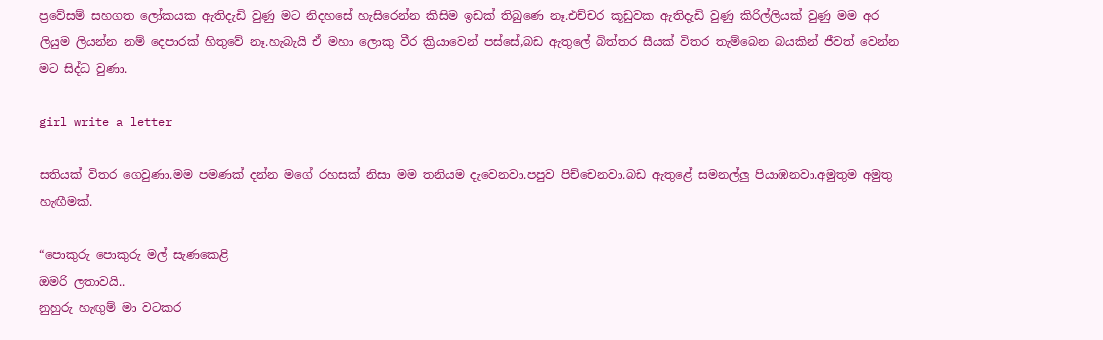ප්‍රවේසම් සහගත ලෝකයක ඇතිදැඩි වුණු මට නිදහසේ හැසිරෙන්න කිසිම ඉඩක් තිබුණෙ නෑ.එච්චර කූඩුවක ඇතිදැඩි වුණු කිරිල්ලියක් වුණු මම අර ලියුම ලියන්න නම් දෙපාරක් හිතුවේ නෑ.හැබැයි ඒ මහා ලොකු වීර ක්‍රියාවෙන් පස්සේ,බඩ ඇතුලේ බිත්තර සීයක් විතර තැම්බෙන බයකින් ජීවත් වෙන්න මට සිද්ධ වුණා.

girl write a letter

සතියක් විතර ගෙවුණා.මම පමණක් දන්න මගේ රහසක් නිසා මම තනියම දැවෙනවා.පපුව පිච්චෙනවා.බඩ ඇතුළේ සමනල්ලු පියාඹනවා.අමුතුම අමුතු හැඟීමක්.

“පොකුරු පොකුරු මල් සැණකෙළි
ඔමරි ලතාවයි..
නුහුරු හැඟුම් මා වටකර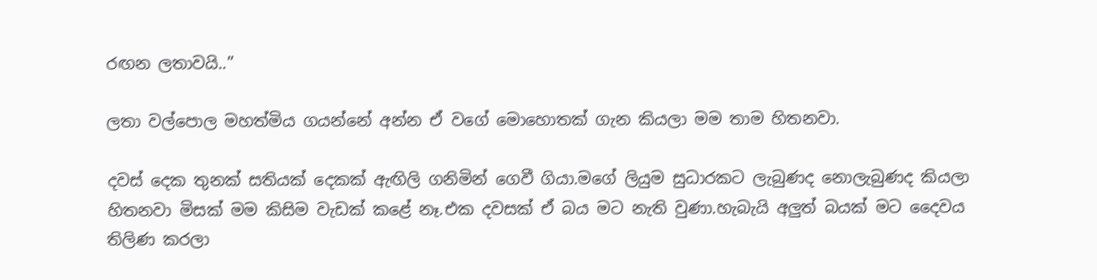රඟන ලතාවයි..”

ලතා වල්පොල මහත්මිය ගයන්නේ අන්න ඒ වගේ මොහොතක් ගැන කියලා මම තාම හිතනවා.

දවස් දෙක තුනක් සතියක් දෙකක් ඇඟිලි ගනිමින් ගෙවී ගියා.මගේ ලියුම සුධාරකට ලැබුණද නොලැබුණද කියලා හිතනවා මිසක් මම කිසිම වැඩක් කළේ නෑ.එක දවසක් ඒ බය මට නැති වුණා.හැබැයි අලුත් බයක් මට දෛවය තිලිණ කරලා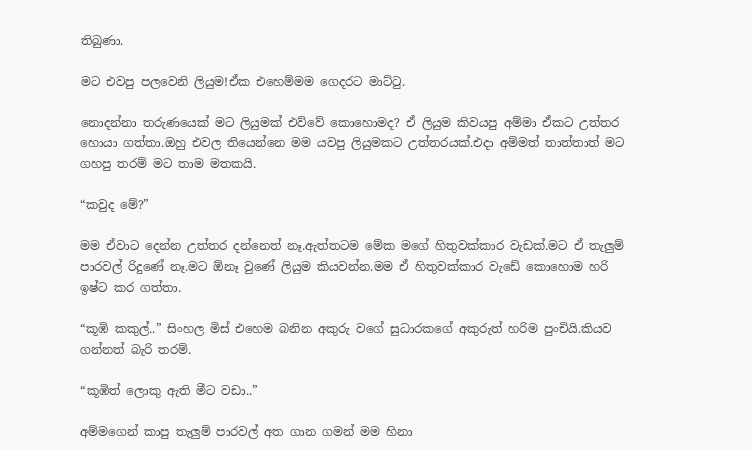තිබුණා.

මට එවපු පලවෙනි ලියුම!ඒක එහෙම්මම ගෙදරට මාට්ටු.

නොදන්නා තරුණයෙක් මට ලියුමක් එව්වේ කොහොමද? ඒ ලියුම කිවයපු අම්මා ඒකට උත්තර හොයා ගත්තා.ඔහු එවල තියෙන්නෙ මම යවපු ලියුමකට උත්තරයක්.එදා අම්මත් තාත්තාත් මට ගහපු තරම් මට තාම මතකයි.

“කවුද මේ?”

මම ඒවාට දෙන්න උත්තර දන්නෙත් නෑ.ඇත්තටම මේක මගේ හිතුවක්කාර වැඩක්.මට ඒ තැලුම් පාරවල් රිදුණේ නෑ.මට ඕනෑ වුණේ ලියුම කියවන්න.මම ඒ හිතුවක්කාර වැඩේ කොහොම හරි ඉෂ්ට කර ගත්තා.

“කූඹි කකුල්..” සිංහල මිස් එහෙම බනින අකුරු වගේ සුධාරකගේ අකුරුත් හරිම පුංචියි.කියව ගන්නත් බැරි තරම්.

“කූඹිත් ලොකු ඇති මීට වඩා..”

අම්මගෙන් කාපු තැලුම් පාරවල් අත ගාන ගමන් මම හිනා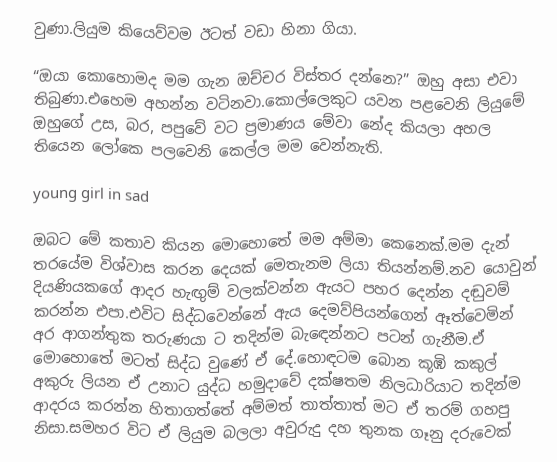වුණා.ලියුම කියෙව්වම ඊටත් වඩා හිනා ගියා.

“ඔයා කොහොමද මම ගැන ඔච්චර විස්තර දන්නෙ?” ඔහු අසා එවා තිබුණා.එහෙම අහන්න වටිනවා.කොල්ලෙකුට යවන පළවෙනි ලියුමේ ඔහුගේ උස, බර, පපුවේ වට ප්‍රමාණය මේවා නේද කියලා අහල තියෙන ලෝකෙ පලවෙනි කෙල්ල මම වෙන්නැති.

young girl in sad

ඔබට මේ කතාව කියන මොහොතේ මම අම්මා කෙනෙක්.මම දැන් තරයේම විශ්වාස කරන දෙයක් මෙතැනම ලියා තියන්නම්.නව යොවුන් දියණියකගේ ආදර හැඟුම් වලක්වන්න ඇයට පහර දෙන්න දඬුවම් කරන්න එපා.එවිට සිද්ධවෙන්නේ ඇය දෙමව්පියන්ගෙන් ඈත්වෙමින් අර ආගන්තුක තරුණයා ට තදින්ම බැඳෙන්නට පටන් ගැනීම.ඒ මොහොතේ මටත් සිද්ධ වුණේ ඒ දේ.හොඳටම බොන කූඹි කකුල් අකුරු ලියන ඒ උනාට යුද්ධ හමුදාවේ දක්ෂතම නිලධාරියාට තදින්ම ආදරය කරන්න හිතාගත්තේ අම්මත් තාත්තාත් මට ඒ තරම් ගහපු නිසා.සමහර විට ඒ ලියුම බලලා අවුරුදු දහ තුනක ගෑනු දරුවෙක්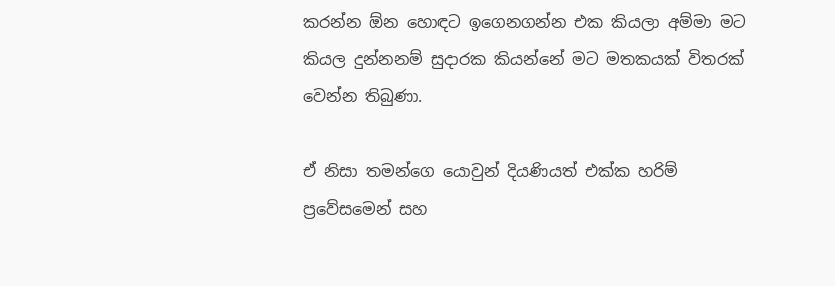කරන්න ඕන හොඳට ඉගෙනගන්න එක කියලා අම්මා මට කියල දුන්නනම් සුදාරක කියන්නේ මට මතකයක් විතරක් වෙන්න තිබුණා.

ඒ නිසා තමන්ගෙ යොවුන් දියණියත් එක්ක හරිම් ප්‍රවේසමෙන් සහ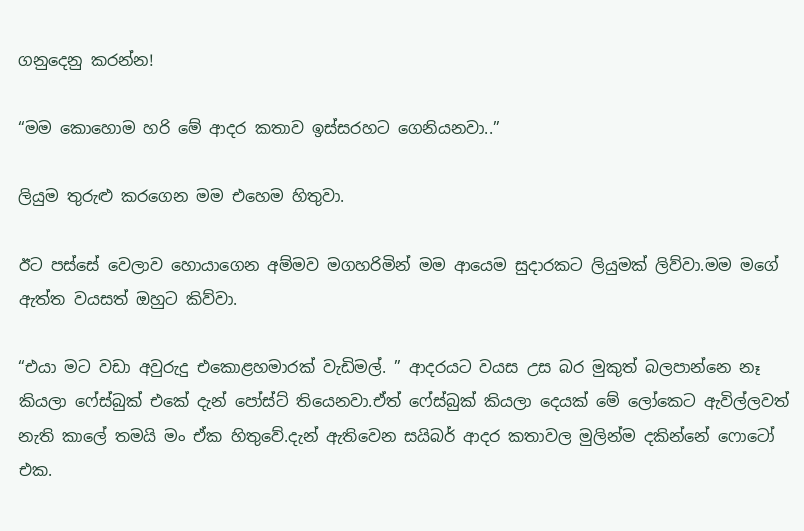ගනුදෙනු කරන්න!

“මම කොහොම හරි මේ ආදර කතාව ඉස්සරහට ගෙනියනවා..”

ලියුම තුරුළු කරගෙන මම එහෙම හිතුවා.

ඊට පස්සේ වෙලාව හොයාගෙන අම්මව මගහරිමින් මම ආයෙම සුදාරකට ලියුමක් ලිව්වා.මම මගේ ඇත්ත වයසත් ඔහුට කිව්වා.

“එයා මට වඩා අවුරුදු එකොළහමාරක් වැඩිමල්. ” ආදරයට වයස උස බර මුකුත් බලපාන්නෙ නෑ කියලා ෆේස්බුක් එකේ දැන් පෝස්ට් තියෙනවා.ඒත් ෆේස්බුක් කියලා දෙයක් මේ ලෝකෙට ඇවිල්ලවත් නැති කාලේ තමයි මං ඒක හිතුවේ.දැන් ඇතිවෙන සයිබර් ආදර කතාවල මුලින්ම දකින්නේ ෆොටෝ එක.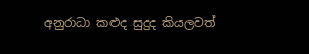අනුරාධා කළුද සුදුද කියලවත්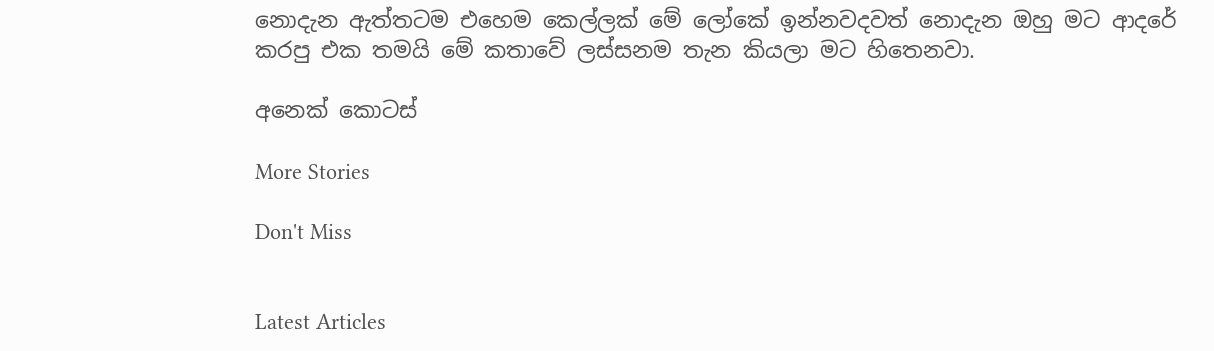නොදැන ඇත්තටම එහෙම කෙල්ලක් මේ ලෝකේ ඉන්නවදවත් නොදැන ඔහු මට ආදරේ කරපු එක තමයි මේ කතාවේ ලස්සනම තැන කියලා මට හිතෙනවා.

අනෙක් කොටස්

More Stories

Don't Miss


Latest Articles